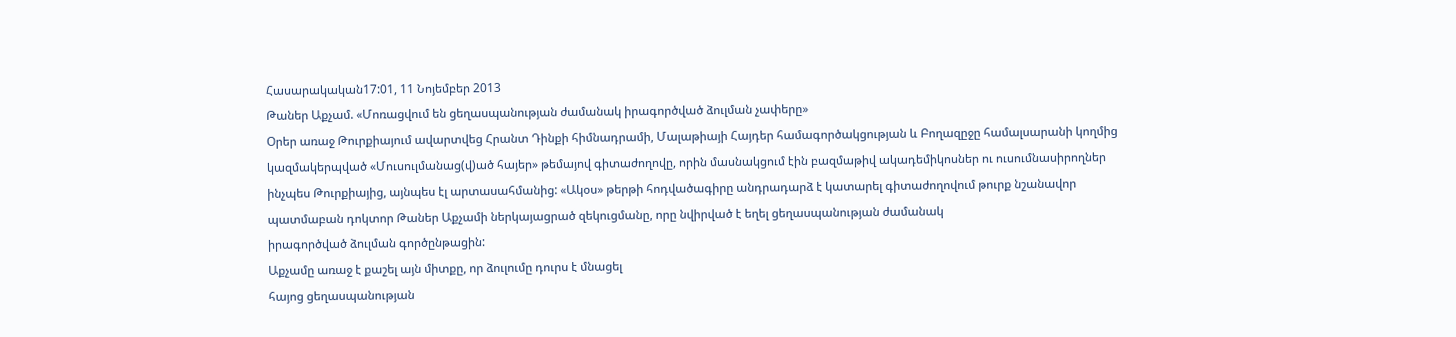Հասարակական17:01, 11 Նոյեմբեր 2013
Թաներ Աքչամ. «Մոռացվում են ցեղասպանության ժամանակ իրագործված ձուլման չափերը»
Օրեր առաջ Թուրքիայում ավարտվեց Հրանտ Դինքի հիմնադրամի, Մալաթիայի Հայդեր համագործակցության և Բողազըջը համալսարանի կողմից կազմակերպված «Մուսուլմանաց(վ)ած հայեր» թեմայով գիտաժողովը, որին մասնակցում էին բազմաթիվ ակադեմիկոսներ ու ուսումնասիրողներ ինչպես Թուրքիայից, այնպես էլ արտասահմանից: «Ակօս» թերթի հոդվածագիրը անդրադարձ է կատարել գիտաժողովում թուրք նշանավոր պատմաբան դոկտոր Թաներ Աքչամի ներկայացրած զեկուցմանը, որը նվիրված է եղել ցեղասպանության ժամանակ
իրագործված ձուլման գործընթացին:
Աքչամը առաջ է քաշել այն միտքը, որ ձուլումը դուրս է մնացել
հայոց ցեղասպանության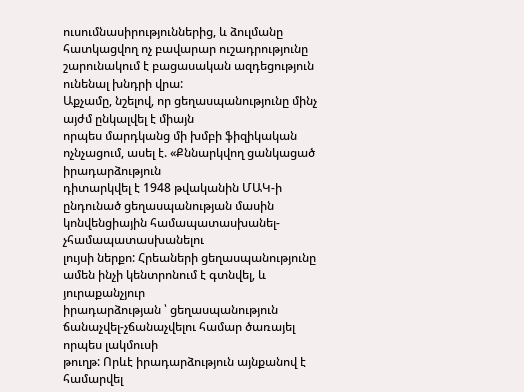ուսումնասիրություններից, և ձուլմանը հատկացվող ոչ բավարար ուշադրությունը
շարունակում է բացասական ազդեցություն ունենալ խնդրի վրա:
Աքչամը, նշելով, որ ցեղասպանությունը մինչ այժմ ընկալվել է միայն
որպես մարդկանց մի խմբի ֆիզիկական ոչնչացում, ասել է. «Քննարկվող ցանկացած իրադարձություն
դիտարկվել է 1948 թվականին ՄԱԿ-ի ընդունած ցեղասպանության մասին կոնվենցիային համապատասխանել-չհամապատասխանելու
լույսի ներքո: Հրեաների ցեղասպանությունը ամեն ինչի կենտրոնում է գտնվել, և յուրաքանչյուր
իրադարձության ՝ ցեղասպանություն ճանաչվել-չճանաչվելու համար ծառայել որպես լակմուսի
թուղթ: Որևէ իրադարձություն այնքանով է համարվել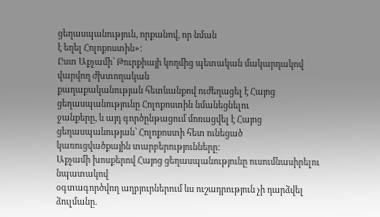ցեղասպանություն, որքանով, որ նման
է եղել Հոլոքոստին»:
Ըստ Աքչամի՝ Թուրքիայի կողմից պետական մակարդակով վարվող ժխտողական
քաղաքականության հետևանքով ուժեղացել է Հայոց ցեղասպանությունը Հոլոքոստին նմանեցնելու
ջանքերը, և այդ գործընթացում մոռացվել է Հայոց ցեղասպանության՝ Հոլոքոստի հետ ունեցած
կառուցվածքային տարբերությունները:
Աքչամի խոսքերով Հայոց ցեղասպանությունը ուսումնասիրելու նպատակով
օգտագործվող աղբյուրներում ևս ուշադրություն չի դարձվել ձուլմանը.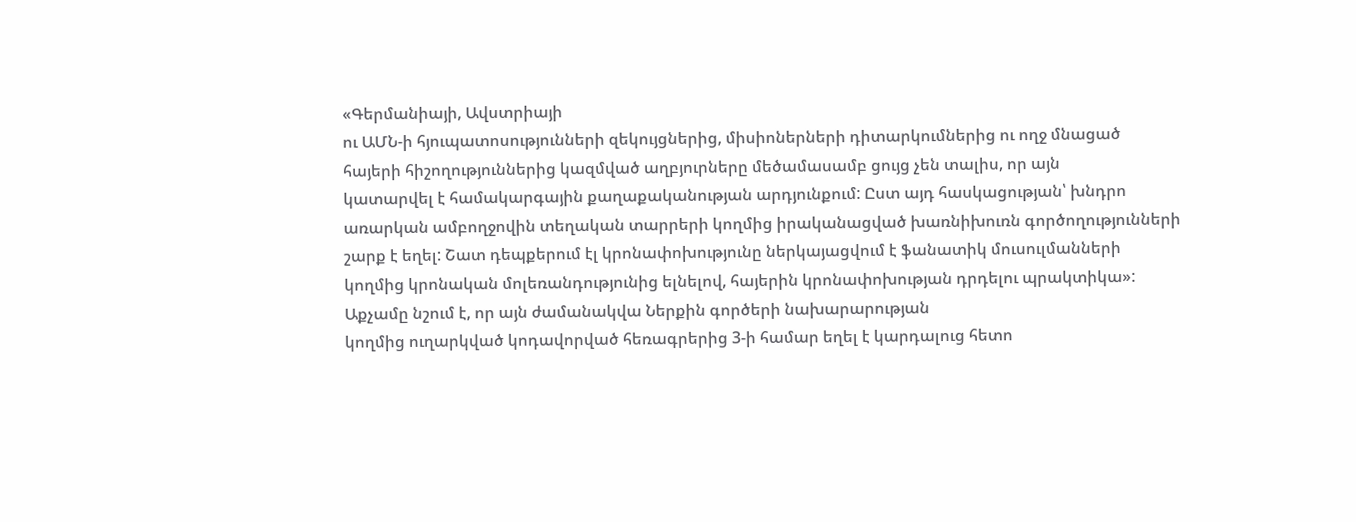«Գերմանիայի, Ավստրիայի
ու ԱՄՆ-ի հյուպատոսությունների զեկույցներից, միսիոներների դիտարկումներից ու ողջ մնացած
հայերի հիշողություններից կազմված աղբյուրները մեծամասամբ ցույց չեն տալիս, որ այն
կատարվել է համակարգային քաղաքականության արդյունքում: Ըստ այդ հասկացության՝ խնդրո
առարկան ամբողջովին տեղական տարրերի կողմից իրականացված խառնիխուռն գործողությունների
շարք է եղել: Շատ դեպքերում էլ կրոնափոխությունը ներկայացվում է ֆանատիկ մուսուլմանների
կողմից կրոնական մոլեռանդությունից ելնելով, հայերին կրոնափոխության դրդելու պրակտիկա»:
Աքչամը նշում է, որ այն ժամանակվա Ներքին գործերի նախարարության
կողմից ուղարկված կոդավորված հեռագրերից 3-ի համար եղել է կարդալուց հետո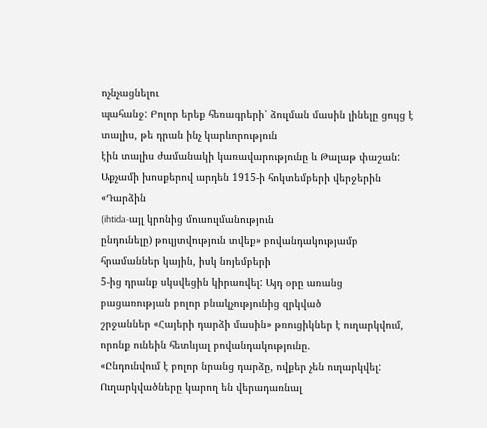ոչնչացնելու
պահանջ: Բոլոր երեք հեռագրերի՝ ձուլման մասին լինելը ցույց է տալիս, թե դրան ինչ կարևորություն
էին տալիս ժամանակի կառավարությունը և Թալաթ փաշան:
Աքչամի խոսքերով արդեն 1915-ի հոկտեմբերի վերջերին «Դարձին
(ihtida-այլ կրոնից մուսուլմանություն
ընդունելը) թուլյտվություն տվեք» բովանդակությամբ հրամաններ կային, իսկ նոյեմբերի
5-ից դրանք սկսվեցին կիրառվել: Այդ օրը առանց բացառության բոլոր բնակչությունից զրկված
շրջաններ «Հայերի դարձի մասին» թռուցիկներ է ուղարկվում, որոնք ունեին հետևյալ բովանդակությունը.
«Ընդունվում է բոլոր նրանց դարձը, ովքեր չեն ուղարկվել: Ուղարկվածները կարող են վերադառնալ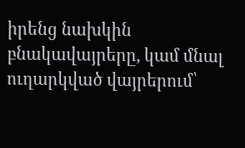իրենց նախկին բնակավայրերը, կամ մնալ ուղարկված վայրերում՝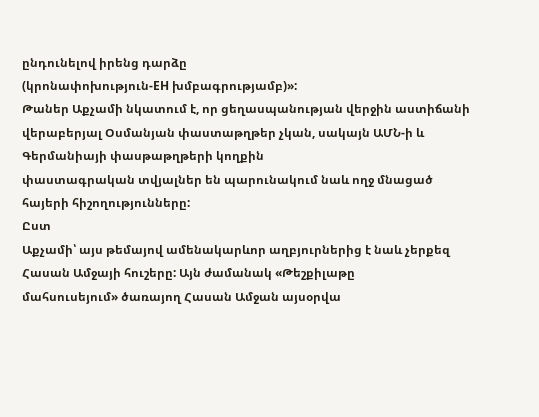ընդունելով իրենց դարձը
(կրոնափոխություն-EH խմբագրությամբ)»:
Թաներ Աքչամի նկատում է, որ ցեղասպանության վերջին աստիճանի
վերաբերյալ Օսմանյան փաստաթղթեր չկան, սակայն ԱՄՆ-ի և Գերմանիայի փասթաթղթերի կողքին
փաստագրական տվյալներ են պարունակում նաև ողջ մնացած հայերի հիշողությունները:
Ըստ
Աքչամի՝ այս թեմայով ամենակարևոր աղբյուրներից է նաև չերքեզ Հասան Ամջայի հուշերը: Այն ժամանակ «Թեշքիլաթը
մահսուսեյում» ծառայող Հասան Ամջան այսօրվա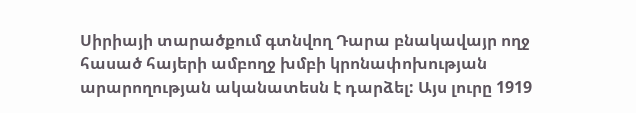Սիրիայի տարածքում գտնվող Դարա բնակավայր ողջ հասած հայերի ամբողջ խմբի կրոնափոխության արարողության ականատեսն է դարձել: Այս լուրը 1919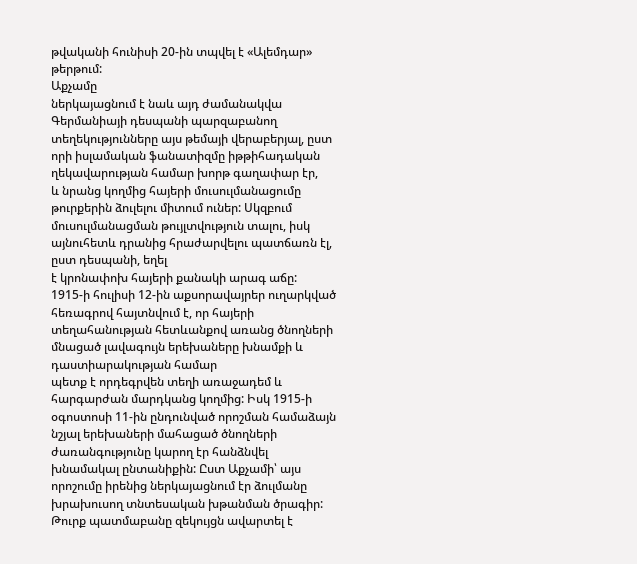թվականի հունիսի 20-ին տպվել է «Ալեմդար» թերթում:
Աքչամը
ներկայացնում է նաև այդ ժամանակվա Գերմանիայի դեսպանի պարզաբանող տեղեկությունները այս թեմայի վերաբերյալ, ըստ որի իսլամական ֆանատիզմը իթթիհադական ղեկավարության համար խորթ գաղափար էր,
և նրանց կողմից հայերի մուսուլմանացումը թուրքերին ձուլելու միտում ուներ: Սկզբում մուսուլմանացման թույլտվություն տալու, իսկ
այնուհետև դրանից հրաժարվելու պատճառն էլ, ըստ դեսպանի, եղել
է կրոնափոխ հայերի քանակի արագ աճը:
1915-ի հուլիսի 12-ին աքսորավայրեր ուղարկված հեռագրով հայտնվում է, որ հայերի տեղահանության հետևանքով առանց ծնողների մնացած լավագույն երեխաները խնամքի և դաստիարակության համար
պետք է որդեգրվեն տեղի առաջադեմ և հարգարժան մարդկանց կողմից: Իսկ 1915-ի
օգոստոսի 11-ին ընդունված որոշման համաձայն նշյալ երեխաների մահացած ծնողների ժառանգությունը կարող էր հանձնվել խնամակալ ընտանիքին: Ըստ Աքչամի՝ այս որոշումը իրենից ներկայացնում էր ձուլմանը խրախուսող տնտեսական խթանման ծրագիր:
Թուրք պատմաբանը զեկույցն ավարտել է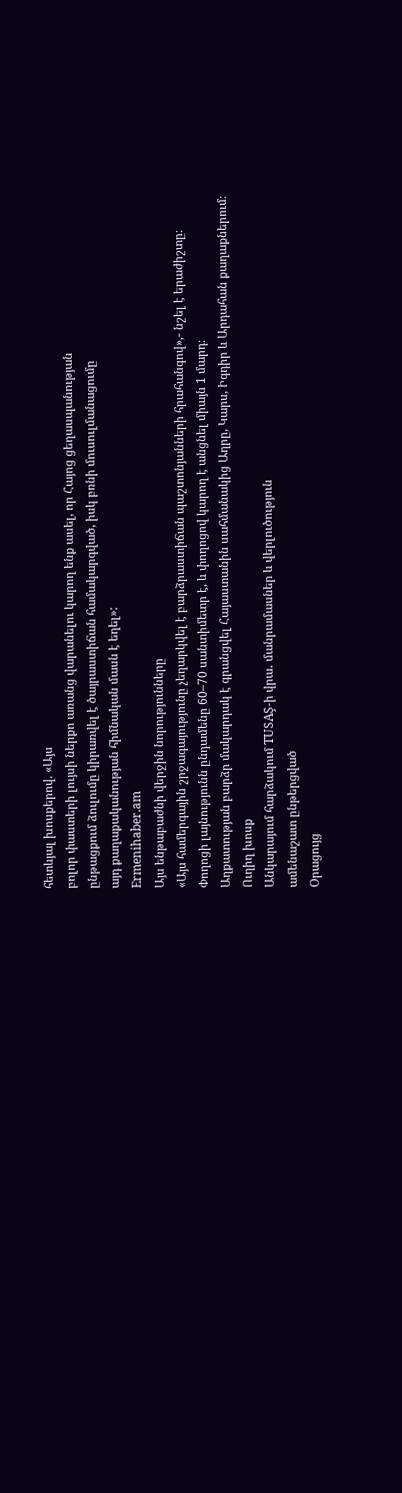հետևյալ խոսքերով. «Այս
բոլոր փաստերի լույսի ներքո առանց վարանելու կարող ենք ասել, որ Հայոց ցեղասպանության
ընթացքում ձուլումը կիրառվել է ծայրաստիճան համակարգված, իսկ բռնի մուսուլմանացումը
այդ քաղաքականության հիմնական մասն է եղել»:
Ermenihaber.am
Այս ենթաբաժնի վերջին նորությունները
«Այս համերգային շրջագայությունը չեղարկվել է բարձրաստիճան պաշտոնյանների հրահանգով»,- նշել է երաժիշտը։
Փողոցի լայնությունն ընդամենը 60–70 սանտիմետր է, և փողոցով կարող է անցնել միայն 1 մարդ։
Աղքատության բարձր մակարդակ է գրանցվել Հայաստանին սահմանակից Աղրը, Կարս, Իգդիր և Արդահան քաղաքներում։
Ուղիղ խոսք
Անկարայում հարձակում TUSAŞ-ի վրա․ մանրամասներ և վերլուծություն
ամենաշատ ընթերցված
Օրացույց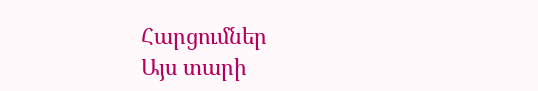Հարցումներ
Այս տարի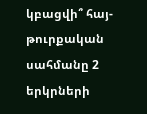կբացվի՞ հայ-թուրքական սահմանը 2 երկրների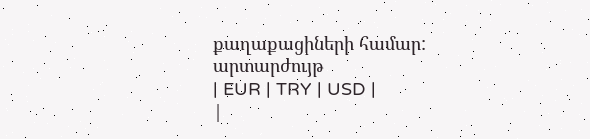քաղաքացիների համար:
արտարժույթ
| EUR | TRY | USD |
|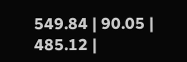549.84 | 90.05 | 485.12 |